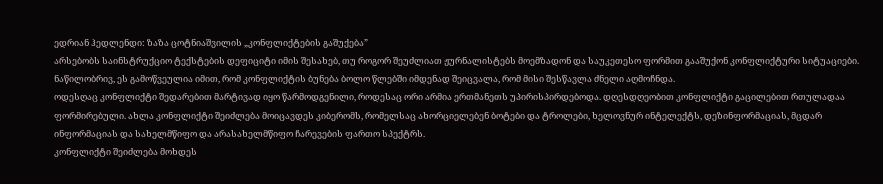ედრიან ჰედლენდი: ზაზა ცოტნიაშვილის „კონფლიქტების გაშუქება”
არსებობს საინსტრუქციო ტექსტების დეფიციტი იმის შესახებ, თუ როგორ შეუძლიათ ჟურნალისტებს მოემზადონ და საუკეთესო ფორმით გააშუქონ კონფლიქტური სიტუაციები. ნაწილობრივ, ეს გამოწვეულია იმით, რომ კონფლიქტის ბუნება ბოლო წლებში იმდენად შეიცვალა, რომ მისი შესწავლა ძნელი აღმოჩნდა.
ოდესღაც კონფლიქტი შედარებით მარტივად იყო წარმოდგენილი, როდესაც ორი არმია ერთმანეთს უპირისპირდებოდა. დღესდღეობით კონფლიქტი გაცილებით რთულადაა ფორმირებული. ახლა კონფლიქტი შეიძლება მოიცავდეს კიბერომს, რომელსაც ახორციელებენ ბოტები და ტროლები, ხელოვნურ ინტელექტს, დეზინფორმაციას, მცდარ ინფორმაციას და სახელმწიფო და არასახელმწიფო ჩარევების ფართო სპექტრს.
კონფლიქტი შეიძლება მოხდეს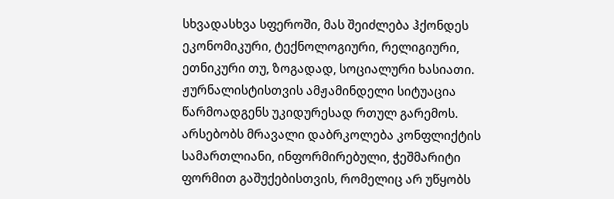სხვადასხვა სფეროში, მას შეიძლება ჰქონდეს ეკონომიკური, ტექნოლოგიური, რელიგიური, ეთნიკური თუ, ზოგადად, სოციალური ხასიათი.
ჟურნალისტისთვის ამჟამინდელი სიტუაცია წარმოადგენს უკიდურესად რთულ გარემოს. არსებობს მრავალი დაბრკოლება კონფლიქტის სამართლიანი, ინფორმირებული, ჭეშმარიტი ფორმით გაშუქებისთვის, რომელიც არ უწყობს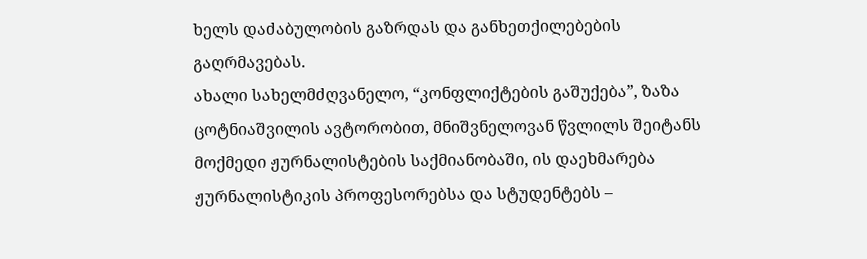ხელს დაძაბულობის გაზრდას და განხეთქილებების გაღრმავებას.
ახალი სახელმძღვანელო, “კონფლიქტების გაშუქება”, ზაზა ცოტნიაშვილის ავტორობით, მნიშვნელოვან წვლილს შეიტანს მოქმედი ჟურნალისტების საქმიანობაში, ის დაეხმარება ჟურნალისტიკის პროფესორებსა და სტუდენტებს –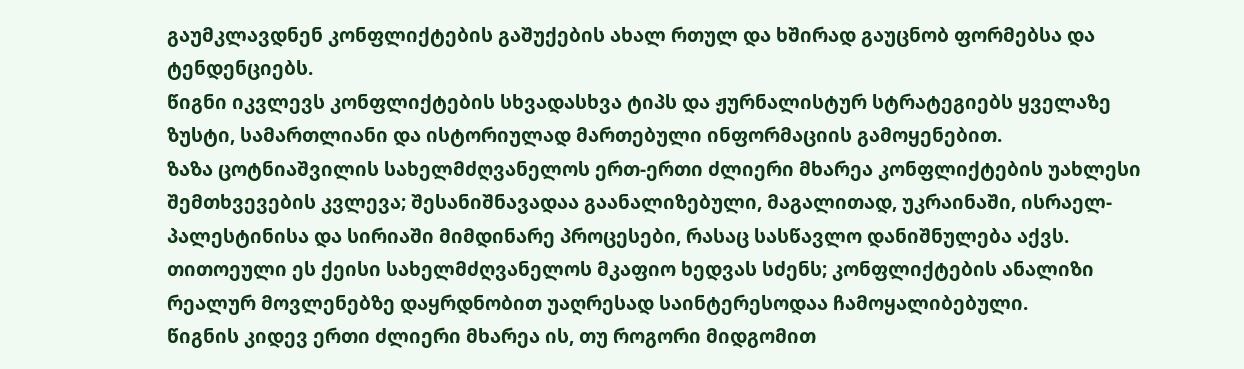გაუმკლავდნენ კონფლიქტების გაშუქების ახალ რთულ და ხშირად გაუცნობ ფორმებსა და ტენდენციებს.
წიგნი იკვლევს კონფლიქტების სხვადასხვა ტიპს და ჟურნალისტურ სტრატეგიებს ყველაზე ზუსტი, სამართლიანი და ისტორიულად მართებული ინფორმაციის გამოყენებით.
ზაზა ცოტნიაშვილის სახელმძღვანელოს ერთ-ერთი ძლიერი მხარეა კონფლიქტების უახლესი შემთხვევების კვლევა; შესანიშნავადაა გაანალიზებული, მაგალითად, უკრაინაში, ისრაელ-პალესტინისა და სირიაში მიმდინარე პროცესები, რასაც სასწავლო დანიშნულება აქვს. თითოეული ეს ქეისი სახელმძღვანელოს მკაფიო ხედვას სძენს; კონფლიქტების ანალიზი რეალურ მოვლენებზე დაყრდნობით უაღრესად საინტერესოდაა ჩამოყალიბებული.
წიგნის კიდევ ერთი ძლიერი მხარეა ის, თუ როგორი მიდგომით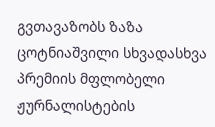გვთავაზობს ზაზა ცოტნიაშვილი სხვადასხვა პრემიის მფლობელი ჟურნალისტების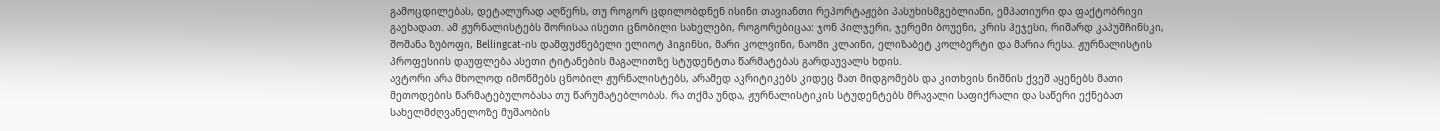გამოცდილებას, დეტალურად აღწერს, თუ როგორ ცდილობდნენ ისინი თავიანთი რეპორტაჟები პასუხისმგებლიანი, ემპათიური და ფაქტობრივი გაეხადათ. ამ ჟურნალისტებს შორისაა ისეთი ცნობილი სახელები, როგორებიცაა: ჯონ პილჯერი, ჯერემი ბოუენი, კრის ჰეჯესი, რიშარდ კაპუშჩინსკი, შოშანა ზუბოფი, Bellingcat-ის დამფუძნებელი ელიოტ ჰიგინსი, მარი კოლვინი, ნაომი კლაინი, ელიზაბეტ კოლბერტი და მარია რესა. ჟურნალისტის პროფესიის დაუფლება ასეთი ტიტანების მაგალითზე სტუდენტთა წარმატებას გარდაუვალს ხდის.
ავტორი არა მხოლოდ იმოწმებს ცნობილ ჟურნალისტებს, არამედ აკრიტიკებს კიდეც მათ მიდგომებს და კითხვის ნიშნის ქვეშ აყენებს მათი მეთოდების წარმატებულობასა თუ წარუმატებლობას. რა თქმა უნდა, ჟურნალისტიკის სტუდენტებს მრავალი საფიქრალი და საწერი ექნებათ სახელმძღვანელოზე მუშაობის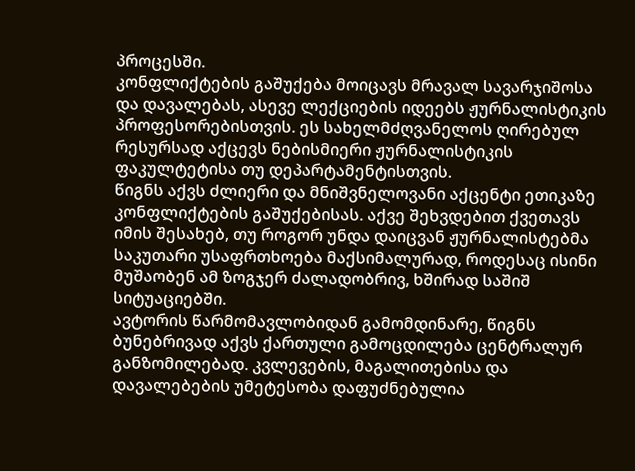პროცესში.
კონფლიქტების გაშუქება მოიცავს მრავალ სავარჯიშოსა და დავალებას, ასევე ლექციების იდეებს ჟურნალისტიკის პროფესორებისთვის. ეს სახელმძღვანელოს ღირებულ რესურსად აქცევს ნებისმიერი ჟურნალისტიკის ფაკულტეტისა თუ დეპარტამენტისთვის.
წიგნს აქვს ძლიერი და მნიშვნელოვანი აქცენტი ეთიკაზე კონფლიქტების გაშუქებისას. აქვე შეხვდებით ქვეთავს იმის შესახებ, თუ როგორ უნდა დაიცვან ჟურნალისტებმა საკუთარი უსაფრთხოება მაქსიმალურად, როდესაც ისინი მუშაობენ ამ ზოგჯერ ძალადობრივ, ხშირად საშიშ სიტუაციებში.
ავტორის წარმომავლობიდან გამომდინარე, წიგნს ბუნებრივად აქვს ქართული გამოცდილება ცენტრალურ განზომილებად. კვლევების, მაგალითებისა და დავალებების უმეტესობა დაფუძნებულია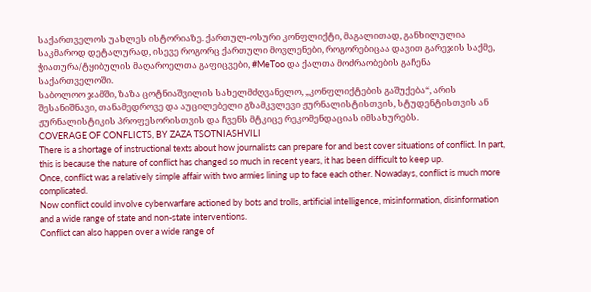საქართველოს უახლეს ისტორიაზე. ქართულ-ოსური კონფლიქტი, მაგალითად, განხილულია საკმაროდ დეტალურად, ისევე როგორც ქართული მოვლენები, როგორებიცაა დავით გარეჯის საქმე, ჭიათურა/ტყიბულის მაღაროელთა გაფიცვები, #MeToo და ქალთა მოძრაობების გაჩენა საქართველოში.
საბოლოო ჯამში, ზაზა ცოტნიაშვილის სახელმძღვანელო, „კონფლიქტების გაშუქება“, არის შესანიშნავი, თანამედროვე და აუცილებელი გზამკვლევი ჟურნალისტისთვის, სტუდენტისთვის ან ჟურნალისტიკის პროფესორისთვის და ჩვენს მტკიცე რეკომენდაციას იმსახურებს.
COVERAGE OF CONFLICTS, BY ZAZA TSOTNIASHVILI
There is a shortage of instructional texts about how journalists can prepare for and best cover situations of conflict. In part, this is because the nature of conflict has changed so much in recent years, it has been difficult to keep up.
Once, conflict was a relatively simple affair with two armies lining up to face each other. Nowadays, conflict is much more complicated.
Now conflict could involve cyberwarfare actioned by bots and trolls, artificial intelligence, misinformation, disinformation and a wide range of state and non-state interventions.
Conflict can also happen over a wide range of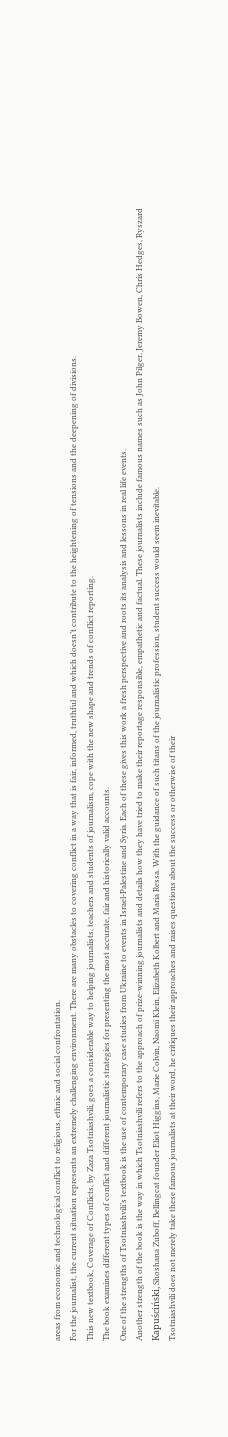areas from economic and technological conflict to religious, ethnic and social confrontation.
For the journalist, the current situation represents an extremely challenging environment. There are many obstacles to covering conflict in a way that is fair, informed, truthful and which doesn’t contribute to the heightening of tensions and the deepening of divisions.
This new textbook, Coverage of Conflicts, by Zaza Tsotniashvili, goes a considerable way to helping journalists, teachers and students of journalism, cope with the new shape and trends of conflict reporting.
The book examines different types of conflict and different journalistic strategies for presenting the most accurate, fair and historically valid accounts.
One of the strengths of Tsotniashvili’s textbook is the use of contemporary case studies from Ukraine to events in Israel-Palestine and Syria. Each of these gives this work a fresh perspective and roots its analysis and lessons in real life events.
Another strength of the book is the way in which Tsotniashvili refers to the approach of prize-winning journalists and details how they have tried to make their reportage responsible, empathetic and factual. These journalists include famous names such as John Pilger, Jeremy Bowen, Chris Hedges, Ryszard Kapuściński, Shoshana Zuboff, Bellingcat founder Eliot Higgins, Marie Colvin, Naomi Klein, Elizabeth Kolbert and Maria Ressa. With the guidance of such titans of the journalistic profession, student success would seem inevitable.
Tsotniashvili does not merely take these famous journalists at their word, he critiques their approaches and raises questions about the success or otherwise of their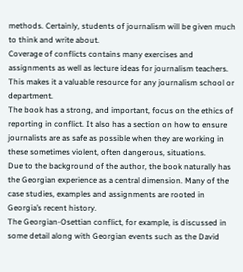methods. Certainly, students of journalism will be given much to think and write about.
Coverage of conflicts contains many exercises and assignments as well as lecture ideas for journalism teachers. This makes it a valuable resource for any journalism school or department.
The book has a strong, and important, focus on the ethics of reporting in conflict. It also has a section on how to ensure journalists are as safe as possible when they are working in these sometimes violent, often dangerous, situations.
Due to the background of the author, the book naturally has the Georgian experience as a central dimension. Many of the case studies, examples and assignments are rooted in Georgia’s recent history.
The Georgian-Osettian conflict, for example, is discussed in some detail along with Georgian events such as the David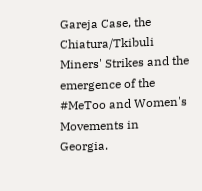Gareja Case, the Chiatura/Tkibuli Miners' Strikes and the emergence of the #MeToo and Women's Movements in Georgia.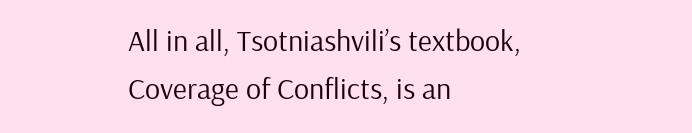All in all, Tsotniashvili’s textbook, Coverage of Conflicts, is an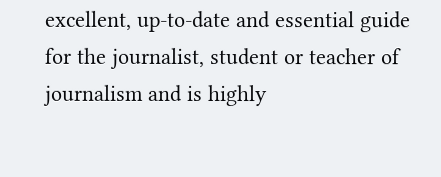excellent, up-to-date and essential guide for the journalist, student or teacher of journalism and is highly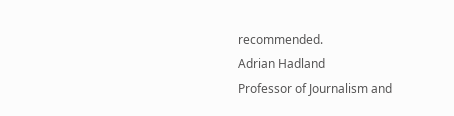recommended.
Adrian Hadland
Professor of Journalism and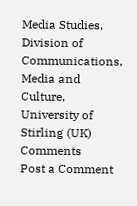Media Studies,
Division of Communications, Media and Culture,
University of Stirling (UK)
Comments
Post a Comment